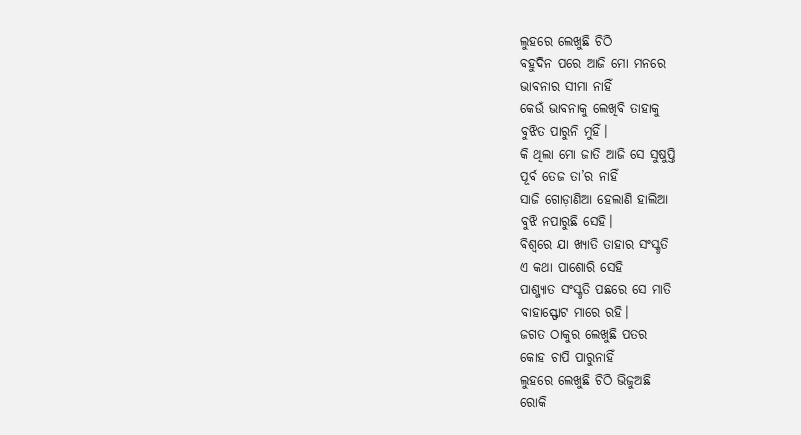ଲୁହରେ ଲେଖୁଛି ଚିଠି
ବହୁଦିନ ପରେ ଆଜି ମୋ ମନରେ
ଭାବନାର ସୀମା ନାହିଁ
କେଉଁ ଭାବନାକୁ ଲେଖିବି ତାହାକୁ
ବୁଝିତ ପାରୁନି ମୁହିଁ।
କି ଥିଲା ମୋ ଜାତି ଆଜି ସେ ସୁଷୁପ୍ତି
ପୂର୍ବ ତେଜ ତା’ର ନାହିଁ
ସାଜି ଗୋଡ଼ାଣିଆ ହେଲାଣି ହାଲିଆ
ବୁଝି ନପାରୁଛି ସେହି।
ବିଶ୍ବରେ ଯା ଖ୍ୟାତି ତାହାର ସଂସ୍କୃତି
ଏ କଥା ପାଶୋରି ସେହି
ପାଶ୍ଜ୍ୟାତ ସଂସ୍କୃତି ପଛରେ ସେ ମାତି
ବାହାସ୍ଫୋଟ ମାରେ ରହି।
ଜଗତ ଠାକୁର ଲେଖୁଛି ପତର
କୋହ ଚାପି ପାରୁନାହିଁ
ଲୁହରେ ଲେଖୁଛି ଚିଠି ଭିଜୁଅଛି
ରୋକି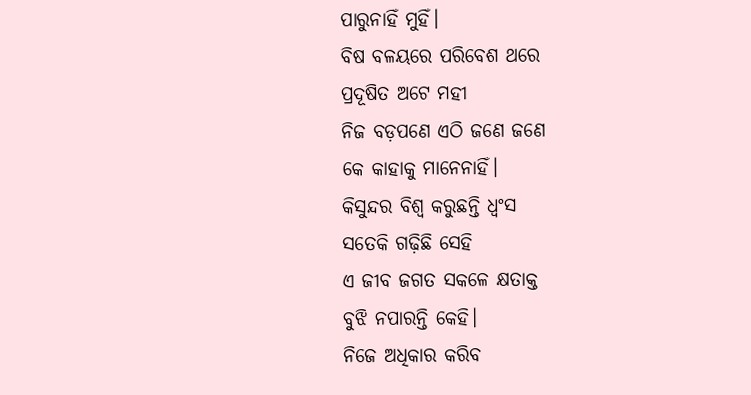ପାରୁନାହିଁ ମୁହିଁ।
ବିଷ ବଳୟରେ ପରିବେଶ ଥରେ
ପ୍ରଦୂଷିତ ଅଟେ ମହୀ
ନିଜ ବଡ଼ପଣେ ଏଠି ଜଣେ ଜଣେ
କେ କାହାକୁ ମାନେନାହିଁ।
କିସୁନ୍ଦର ବିଶ୍ବ କରୁଛନ୍ତି ଧ୍ବଂସ
ସତେକି ଗଢ଼ିଛି ସେହି
ଏ ଜୀବ ଜଗତ ସକଳେ କ୍ଷତାକ୍ତ
ବୁଝି ନପାରନ୍ତି କେହି।
ନିଜେ ଅଧିକାର କରିବ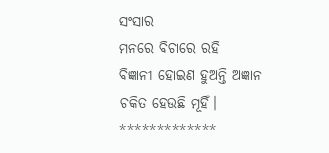ସଂସାର
ମନରେ ବିଚାରେ ରହି
ବିଜ୍ଞାନୀ ହୋଇଣ ହୁଅନ୍ତି ଅଜ୍ଞାନ
ଚକିତ ହେଉଛି ମୂହିଁ।
*************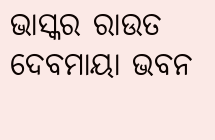ଭାସ୍କର ରାଉତ
ଦେବମାୟା ଭବନ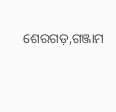ଶେରଗଡ଼,ଗଞ୍ଜାମ